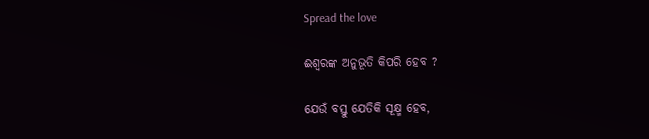Spread the love

ଈଶ୍ଵରଙ୍କ ଅନୁଭୂତି କିପରି ହେବ ?

ଯେଉଁ ବସ୍ତୁ ଯେତିକି ସୂକ୍ଷ୍ମ ହେବ,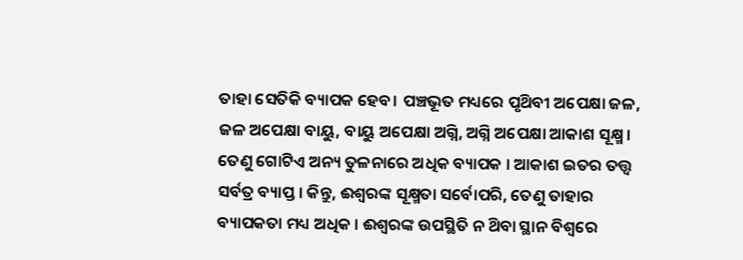ତାହା ସେତିକି ବ୍ୟାପକ ହେବ। ପଞ୍ଚଭୂତ ମଧ୍ୟରେ ପୃଥ‌ିବୀ ଅପେକ୍ଷା ଜଳ, ଜଳ ଅପେକ୍ଷା ବାୟୁ, ବାୟୁ ଅପେକ୍ଷା ଅଗ୍ନି, ଅଗ୍ନି ଅପେକ୍ଷା ଆକାଶ ସୂକ୍ଷ୍ମ । ତେଣୁ ଗୋଟିଏ ଅନ୍ୟ ତୁଳନାରେ ଅଧିକ ବ୍ୟାପକ । ଆକାଶ ଇତର ତତ୍ତ୍ଵ ସର୍ବତ୍ର ବ୍ୟାପ୍ତ । କିନ୍ତୁ, ଈଶ୍ବରଙ୍କ ସୂକ୍ଷ୍ମତା ସର୍ବୋପରି, ତେଣୁ ତାହାର ବ୍ୟାପକତା ମଧ୍ୟ ଅଧିକ । ଈଶ୍ବରଙ୍କ ଉପସ୍ଥିତି ନ ଥ‌ିବା ସ୍ଥାନ ବିଶ୍ବରେ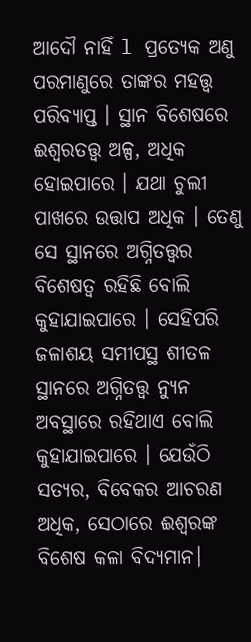ଆଦୌ ନାହିଁ l ପ୍ରତ୍ୟେକ ଅଣୁ ପରମାଣୁରେ ତାଙ୍କର ମହତ୍ତ୍ବ ପରିବ୍ୟାପ୍ତ । ସ୍ଥାନ ବିଶେଷରେ ଈଶ୍ବରତତ୍ତ୍ଵ ଅଳ୍ପ, ଅଧିକ ହୋଇପାରେ । ଯଥା ଚୁଲୀ ପାଖରେ ଉତ୍ତାପ ଅଧିକ । ତେଣୁ ସେ ସ୍ଥାନରେ ଅଗ୍ନିତତ୍ତ୍ଵର ବିଶେଷତ୍ଵ ରହିଛି ବୋଲି କୁହାଯାଇପାରେ । ସେହିପରି ଜଳାଶୟ ସମୀପସ୍ଥ ଶୀତଳ ସ୍ଥାନରେ ଅଗ୍ନିତତ୍ତ୍ଵ ନ୍ୟୁନ ଅବସ୍ଥାରେ ରହିଥାଏ ବୋଲି କୁହାଯାଇପାରେ । ଯେଉଁଠି ସତ୍ୟର, ବିବେକର ଆଚରଣ ଅଧିକ, ସେଠାରେ ଈଶ୍ବରଙ୍କ ବିଶେଷ କଳା ବିଦ୍ୟମାନ।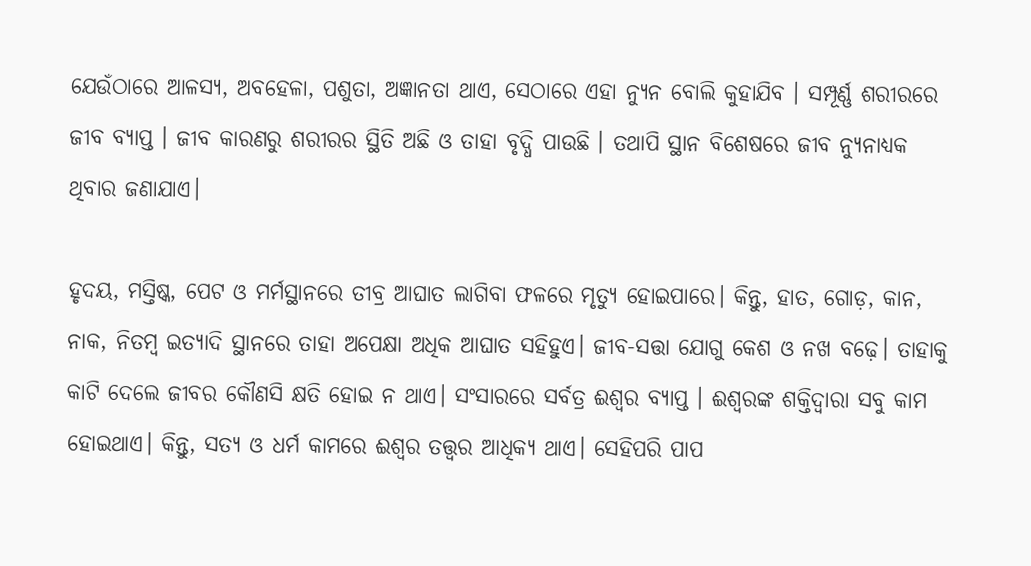ଯେଉଁଠାରେ ଆଳସ୍ୟ, ଅବହେଳା, ପଶୁତା, ଅଜ୍ଞାନତା ଥାଏ, ସେଠାରେ ଏହା ନ୍ୟୁନ ବୋଲି କୁହାଯିବ । ସମ୍ପୂର୍ଣ୍ଣ ଶରୀରରେ ଜୀବ ବ୍ୟାପ୍ତ । ଜୀବ କାରଣରୁ ଶରୀରର ସ୍ଥିତି ଅଛି ଓ ତାହା ବୃଦ୍ଧି ପାଉଛି । ତଥାପି ସ୍ଥାନ ବିଶେଷରେ ଜୀବ ନ୍ୟୁନାଧ୍ୟକ ଥିବାର ଜଣାଯାଏ।

ହୃଦୟ, ମସ୍ତିଷ୍କ, ପେଟ ଓ ମର୍ମସ୍ଥାନରେ ତୀବ୍ର ଆଘାତ ଲାଗିବା ଫଳରେ ମୃତ୍ୟୁ ହୋଇପାରେ। କିନ୍ତୁ, ହାତ, ଗୋଡ଼, କାନ, ନାକ, ନିତମ୍ବ ଇତ୍ୟାଦି ସ୍ଥାନରେ ତାହା ଅପେକ୍ଷା ଅଧିକ ଆଘାତ ସହିହୁଏ। ଜୀବ-ସତ୍ତା ଯୋଗୁ କେଶ ଓ ନଖ ବଢ଼େ। ତାହାକୁ କାଟି ଦେଲେ ଜୀବର କୌଣସି କ୍ଷତି ହୋଇ ନ ଥାଏ। ସଂସାରରେ ସର୍ବତ୍ର ଈଶ୍ବର ବ୍ୟାପ୍ତ । ଈଶ୍ବରଙ୍କ ଶକ୍ତିଦ୍ଵାରା ସବୁ କାମ ହୋଇଥାଏ। କିନ୍ତୁ, ସତ୍ୟ ଓ ଧର୍ମ କାମରେ ଈଶ୍ବର ତତ୍ତ୍ଵର ଆଧିକ୍ୟ ଥାଏ। ସେହିପରି ପାପ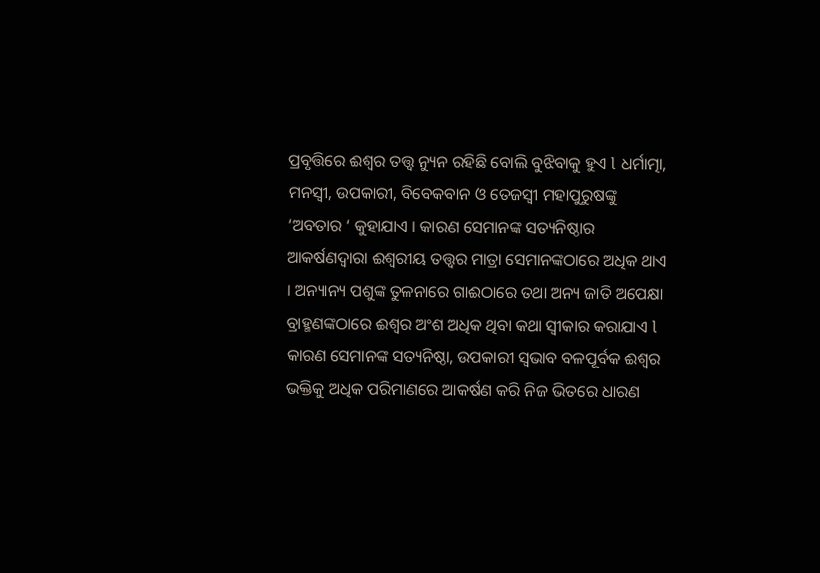ପ୍ରବୃତ୍ତିରେ ଈଶ୍ଵର ତତ୍ତ୍ଵ ନ୍ୟୁନ ରହିଛି ବୋଲି ବୁଝିବାକୁ ହୁଏ l ଧର୍ମାତ୍ମା, ମନସ୍ଵୀ, ଉପକାରୀ, ବିବେକବାନ ଓ ତେଜସ୍ଵୀ ମହାପୁରୁଷଙ୍କୁ ‘ଅବତାର ‘ କୁହାଯାଏ । କାରଣ ସେମାନଙ୍କ ସତ୍ୟନିଷ୍ଠାର ଆକର୍ଷଣଦ୍ଵାରା ଈଶ୍ଵରୀୟ ତତ୍ତ୍ଵର ମାତ୍ରା ସେମାନଙ୍କଠାରେ ଅଧିକ ଥାଏ । ଅନ୍ୟାନ୍ୟ ପଶୁଙ୍କ ତୁଳନାରେ ଗାଈଠାରେ ତଥା ଅନ୍ୟ ଜାତି ଅପେକ୍ଷା ବ୍ରାହ୍ମଣଙ୍କଠାରେ ଈଶ୍ବର ଅଂଶ ଅଧିକ ଥିବା କଥା ସ୍ଵୀକାର କରାଯାଏ l କାରଣ ସେମାନଙ୍କ ସତ୍ୟନିଷ୍ଠା, ଉପକାରୀ ସ୍ଵଭାବ ବଳପୂର୍ବକ ଈଶ୍ଵର ଭକ୍ତିକୁ ଅଧିକ ପରିମାଣରେ ଆକର୍ଷଣ କରି ନିଜ ଭିତରେ ଧାରଣ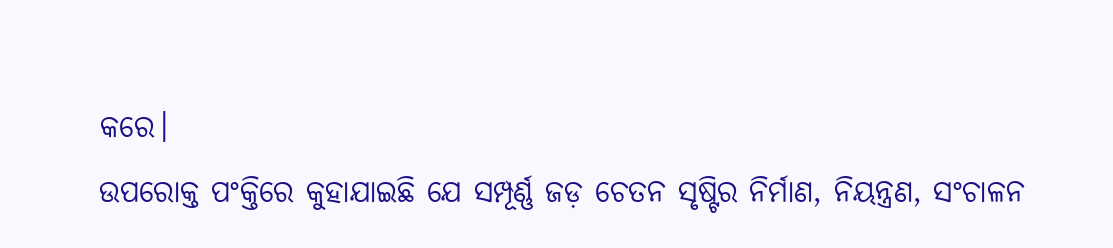କରେ।
ଉପରୋକ୍ତ ପଂକ୍ତିରେ କୁହାଯାଇଛି ଯେ ସମ୍ପୂର୍ଣ୍ଣ ଜଡ଼ ଚେତନ ସୃଷ୍ଟିର ନିର୍ମାଣ, ନିୟନ୍ତ୍ରଣ, ସଂଚାଳନ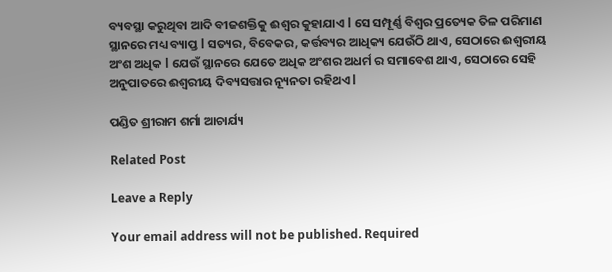ବ୍ୟବସ୍ଥା କରୁଥିବା ଆଦି ବୀଜଶକ୍ତିକୁ ଈଶ୍ୱର କୁହାଯାଏ l ସେ ସମ୍ପୂର୍ଣ୍ଣ ବିଶ୍ୱର ପ୍ରତ୍ୟେକ ତିଳ ପରିମାଣ ସ୍ଥାନରେ ମଧ୍ୟ ବ୍ୟାପ୍ତ l ସତ୍ୟର, ବିବେକର, କର୍ତ୍ତବ୍ୟର ଆଧିକ୍ୟ ଯେଉଁଠି ଥାଏ, ସେଠାରେ ଈଶ୍ୱରୀୟ ଅଂଶ ଅଧିକ l ଯେଉଁ ସ୍ଥାନରେ ଯେତେ ଅଧିକ ଅଂଶର ଅଧର୍ମ ର ସମାବେଶ ଥାଏ, ସେଠାରେ ସେହି ଅନୁପାତରେ ଈଶ୍ୱରୀୟ ଦିବ୍ୟସତ୍ତାର ନ୍ୟୂନତା ରହିଥଏ l

ପଣ୍ଡିତ ଶ୍ରୀରାମ ଶର୍ମା ଆଚାର୍ଯ୍ୟ

Related Post

Leave a Reply

Your email address will not be published. Required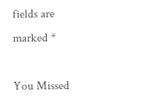fields are marked *

You Missed